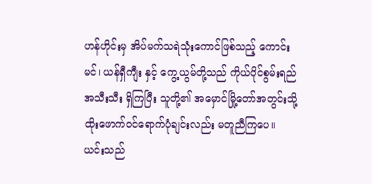ဟန်ဟိုင်းမှ အိပ်မက်သရဲသုံးကောင်ဖြစ်သည့် ကောင်းမင်၊ ယန်ရှီကျီး နှင့် ကွေ့ယွမ်တို့သည် ကိုယ်ပိုင်စွမ်းရည်အသီးသီး ရှိကြပြီး သူတို့၏ အမှောင်မြို့တော်အတွင်းသို့ ထိုးဖောက်ဝင်ရောက်ပုံချင်းလည်း မတူညီကြပေ။
ယင်းသည်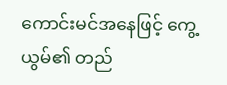ကောင်းမင်အနေဖြင့် ကွေ့ယွမ်၏ တည်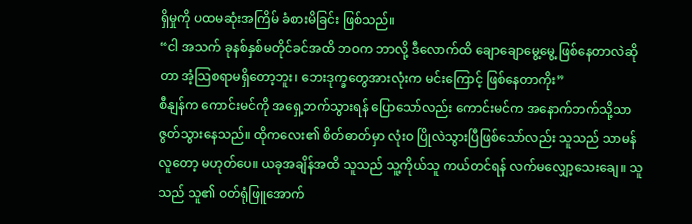ရှိမှုကို ပထမဆုံးအကြိမ် ခံစားမိခြင်း ဖြစ်သည်။
“ငါ အသက် ခုနစ်နှစ်မတိုင်ခင်အထိ ဘဝက ဘာလို့ ဒီလောက်ထိ ချောချောမွေ့မွေ့ ဖြစ်နေတာလဲဆိုတာ အံ့သြစရာမရှိတော့ဘူး၊ ဘေးဒုက္ခတွေအားလုံးက မင်းကြောင့် ဖြစ်နေတာကိုး”
စီနျန်က ကောင်းမင်ကို အရှေ့ဘက်သွားရန် ပြောသော်လည်း ကောင်းမင်က အနောက်ဘက်သို့သာ ဇွတ်သွားနေသည်။ ထိုကလေး၏ စိတ်ဓာတ်မှာ လုံးဝ ပြိုလဲသွားပြီဖြစ်သော်လည်း သူသည် သာမန်လူတော့ မဟုတ်ပေ။ ယခုအချိန်အထိ သူသည် သူ့ကိုယ်သူ ကယ်တင်ရန် လက်မလျှော့သေးချေ။ သူသည် သူ၏ ဝတ်ရုံဖြူအောက်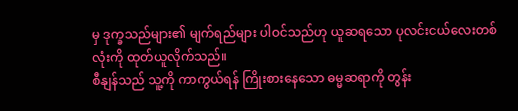မှ ဒုက္ခသည်များ၏ မျက်ရည်များ ပါဝင်သည်ဟု ယူဆရသော ပုလင်းငယ်လေးတစ်လုံးကို ထုတ်ယူလိုက်သည်။
စီနျန်သည် သူ့ကို ကာကွယ်ရန် ကြိုးစားနေသော ဓမ္မဆရာကို တွန်း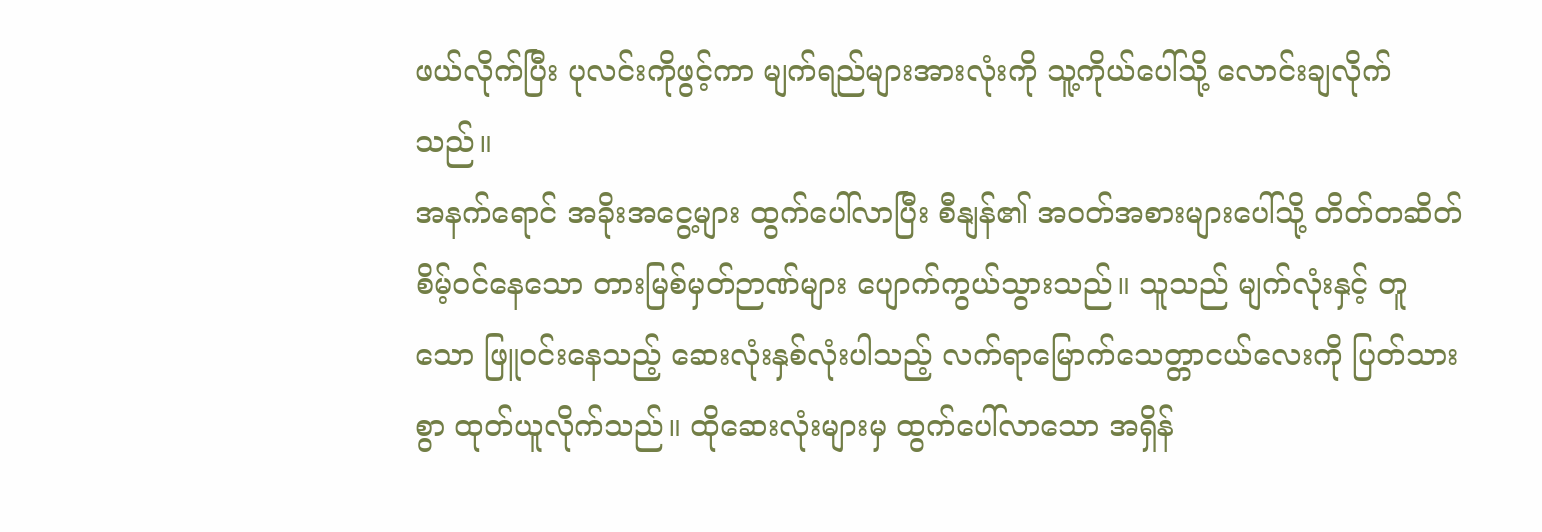ဖယ်လိုက်ပြီး ပုလင်းကိုဖွင့်ကာ မျက်ရည်များအားလုံးကို သူ့ကိုယ်ပေါ်သို့ လောင်းချလိုက်သည်။
အနက်ရောင် အခိုးအငွေ့များ ထွက်ပေါ်လာပြီး စီနျန်၏ အဝတ်အစားများပေါ်သို့ တိတ်တဆိတ် စိမ့်ဝင်နေသော တားမြစ်မှတ်ဉာဏ်များ ပျောက်ကွယ်သွားသည်။ သူသည် မျက်လုံးနှင့် တူသော ဖြူဝင်းနေသည့် ဆေးလုံးနှစ်လုံးပါသည့် လက်ရာမြောက်သေတ္တာငယ်လေးကို ပြတ်သားစွာ ထုတ်ယူလိုက်သည်။ ထိုဆေးလုံးများမှ ထွက်ပေါ်လာသော အရှိန်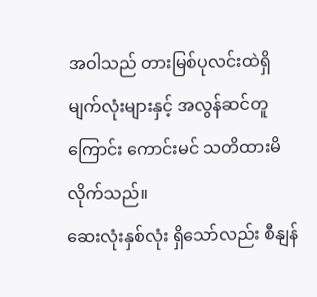အဝါသည် တားမြစ်ပုလင်းထဲရှိ မျက်လုံးများနှင့် အလွန်ဆင်တူကြောင်း ကောင်းမင် သတိထားမိလိုက်သည်။
ဆေးလုံးနှစ်လုံး ရှိသော်လည်း စီနျန်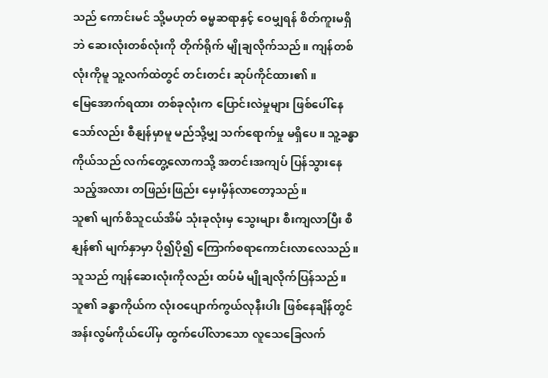သည် ကောင်းမင် သို့မဟုတ် ဓမ္မဆရာနှင့် ဝေမျှရန် စိတ်ကူးမရှိဘဲ ဆေးလုံးတစ်လုံးကို တိုက်ရိုက် မျိုချလိုက်သည်။ ကျန်တစ်လုံးကိုမူ သူ့လက်ထဲတွင် တင်းတင်း ဆုပ်ကိုင်ထား၏။
မြေအောက်ရထား တစ်ခုလုံးက ပြောင်းလဲမှုများ ဖြစ်ပေါ်နေသော်လည်း စီနျန်မှာမူ မည်သို့မျှ သက်ရောက်မှု မရှိပေ။ သူ့ခန္ဓာကိုယ်သည် လက်တွေ့လောကသို့ အတင်းအကျပ် ပြန်သွားနေသည့်အလား တဖြည်းဖြည်း မှေးမှိန်လာတော့သည်။
သူ၏ မျက်စိသူငယ်အိမ် သုံးခုလုံးမှ သွေးများ စီးကျလာပြီး စီနျန်၏ မျက်နှာမှာ ပို၍ပို၍ ကြောက်စရာကောင်းလာလေသည်။ သူသည် ကျန်ဆေးလုံးကိုလည်း ထပ်မံ မျိုချလိုက်ပြန်သည်။ သူ၏ ခန္ဓာကိုယ်က လုံးဝပျောက်ကွယ်လုနီးပါး ဖြစ်နေချိန်တွင် အန်းလွမ်ကိုယ်ပေါ်မှ ထွက်ပေါ်လာသော လူသေခြေလက်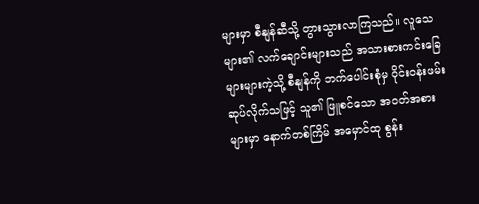များမှာ စီနျန်ဆီသို့ တွားသွားလာကြသည်။ လူသေများ၏ လက်ချောင်းများသည် အသားစားကင်းခြေများများကဲ့သို့ စီနျန်ကို ဘက်ပေါင်းစုံမှ ဝိုင်းဝန်းဖမ်းဆုပ်လိုက်သဖြင့် သူ၏ ဖြူစင်သော အဝတ်အစားများမှာ နောက်တစ်ကြိမ် အမှောင်ထု စွန်း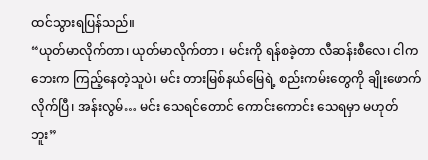ထင်သွားရပြန်သည်။
“ယုတ်မာလိုက်တာ၊ ယုတ်မာလိုက်တာ ၊ မင်းကို ရန်စခဲ့တာ လီဆန်းစီလေ၊ ငါက ဘေးက ကြည့်နေတဲ့သူပဲ၊ မင်း တားမြစ်နယ်မြေရဲ့ စည်းကမ်းတွေကို ချိုးဖောက်လိုက်ပြီ၊ အန်းလွမ်… မင်း သေရင်တောင် ကောင်းကောင်း သေရမှာ မဟုတ်ဘူး”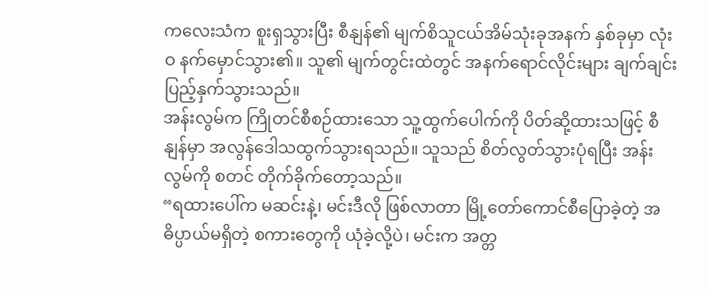ကလေးသံက စူးရှသွားပြီး စီနျန်၏ မျက်စိသူငယ်အိမ်သုံးခုအနက် နှစ်ခုမှာ လုံးဝ နက်မှောင်သွား၏။ သူ၏ မျက်တွင်းထဲတွင် အနက်ရောင်လိုင်းများ ချက်ချင်း ပြည့်နှက်သွားသည်။
အန်းလွမ်က ကြိုတင်စီစဉ်ထားသော သူ့ထွက်ပေါက်ကို ပိတ်ဆို့ထားသဖြင့် စီနျန်မှာ အလွန်ဒေါသထွက်သွားရသည်။ သူသည် စိတ်လွတ်သွားပုံရပြီး အန်းလွမ်ကို စတင် တိုက်ခိုက်တော့သည်။
“ရထားပေါ်က မဆင်းနဲ့၊ မင်းဒီလို ဖြစ်လာတာ မြို့တော်ကောင်စီပြောခဲ့တဲ့ အဓိပ္ပာယ်မရှိတဲ့ စကားတွေကို ယုံခဲ့လို့ပဲ၊ မင်းက အတ္တ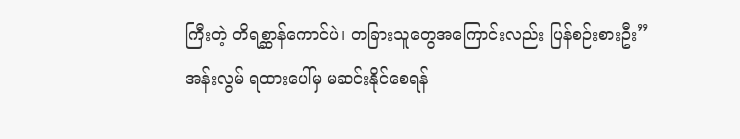ကြီးတဲ့ တိရစ္ဆာန်ကောင်ပဲ၊ တခြားသူတွေအကြောင်းလည်း ပြန်စဉ်းစားဦး”
အန်းလွမ် ရထားပေါ်မှ မဆင်းနိုင်စေရန်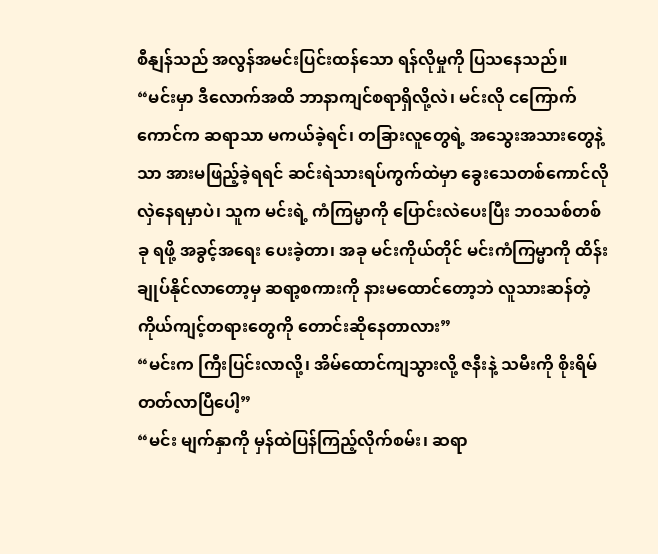စီနျန်သည် အလွန်အမင်းပြင်းထန်သော ရန်လိုမှုကို ပြသနေသည်။
“မင်းမှာ ဒီလောက်အထိ ဘာနာကျင်စရာရှိလို့လဲ၊ မင်းလို ငကြောက်ကောင်က ဆရာသာ မကယ်ခဲ့ရင်၊ တခြားလူတွေရဲ့ အသွေးအသားတွေနဲ့သာ အားမဖြည့်ခဲ့ရရင် ဆင်းရဲသားရပ်ကွက်ထဲမှာ ခွေးသေတစ်ကောင်လို လှဲနေရမှာပဲ၊ သူက မင်းရဲ့ ကံကြမ္မာကို ပြောင်းလဲပေးပြီး ဘဝသစ်တစ်ခု ရဖို့ အခွင့်အရေး ပေးခဲ့တာ၊ အခု မင်းကိုယ်တိုင် မင်းကံကြမ္မာကို ထိန်းချုပ်နိုင်လာတော့မှ ဆရာ့စကားကို နားမထောင်တော့ဘဲ လူသားဆန်တဲ့ ကိုယ်ကျင့်တရားတွေကို တောင်းဆိုနေတာလား”
“မင်းက ကြီးပြင်းလာလို့၊ အိမ်ထောင်ကျသွားလို့ ဇနီးနဲ့ သမီးကို စိုးရိမ်တတ်လာပြီပေါ့”
“မင်း မျက်နှာကို မှန်ထဲပြန်ကြည့်လိုက်စမ်း၊ ဆရာ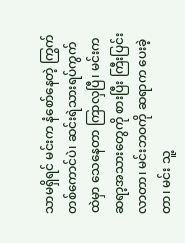သာမရှိရင် မင်းက နံစော်နေတဲ့ ကြွက်တစ်ကောင်ပဲ၊ ဆင်းရဲသားရပ်ကွက်ထဲမှာ သေနေတာ ကြာလှပြီ၊ မင်းက ဆရာ့အသားတွေကို စားပြီး ကြီးပြင်းလာတာ၊ မင်းဘဝကို ဆရာက ပေးခဲ့တာ၊ မင်း သူ့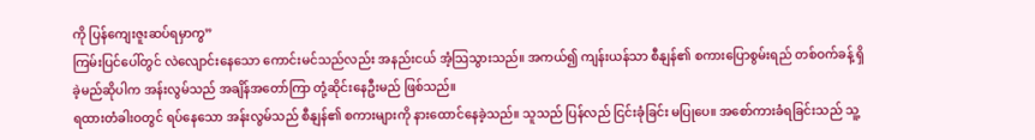ကို ပြန်ကျေးဇူးဆပ်ရမှာကွ”
ကြမ်းပြင်ပေါ်တွင် လဲလျောင်းနေသော ကောင်းမင်သည်လည်း အနည်းငယ် အံ့သြသွားသည်။ အကယ်၍ ကျန်းယန်သာ စီနျန်၏ စကားပြောစွမ်းရည် တစ်ဝက်ခန့် ရှိခဲ့မည်ဆိုပါက အန်းလွမ်သည် အချိန်အတော်ကြာ တုံ့ဆိုင်းနေဦးမည် ဖြစ်သည်။
ရထားတံခါးဝတွင် ရပ်နေသော အန်းလွမ်သည် စီနျန်၏ စကားများကို နားထောင်နေခဲ့သည်။ သူသည် ပြန်လည် ငြင်းခုံခြင်း မပြုပေ။ အစော်ကားခံရခြင်းသည် သူ့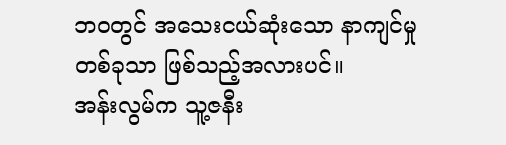ဘဝတွင် အသေးငယ်ဆုံးသော နာကျင်မှုတစ်ခုသာ ဖြစ်သည့်အလားပင်။
အန်းလွမ်က သူ့ဇနီး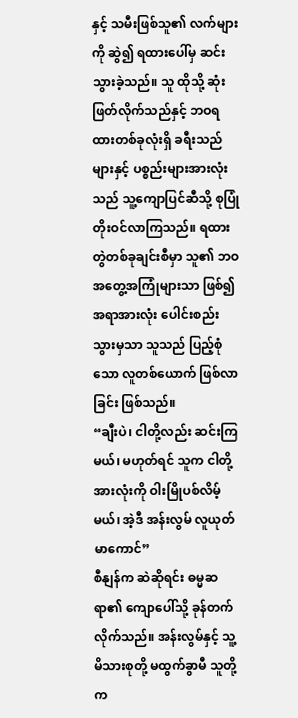နှင့် သမီးဖြစ်သူ၏ လက်များကို ဆွဲ၍ ရထားပေါ်မှ ဆင်းသွားခဲ့သည်။ သူ ထိုသို့ ဆုံးဖြတ်လိုက်သည်နှင့် ဘဝရထားတစ်ခုလုံးရှိ ခရီးသည်များနှင့် ပစ္စည်းများအားလုံးသည် သူ့ကျောပြင်ဆီသို့ စုပြုံတိုးဝင်လာကြသည်။ ရထားတွဲတစ်ခုချင်းစီမှာ သူ၏ ဘဝအတွေ့အကြုံများသာ ဖြစ်၍ အရာအားလုံး ပေါင်းစည်းသွားမှသာ သူသည် ပြည့်စုံသော လူတစ်ယောက် ဖြစ်လာခြင်း ဖြစ်သည်။
“ချီးပဲ၊ ငါတို့လည်း ဆင်းကြမယ်၊ မဟုတ်ရင် သူက ငါတို့အားလုံးကို ဝါးမြိုပစ်လိမ့်မယ်၊ အဲ့ဒီ အန်းလွမ် လူယုတ်မာကောင်”
စီနျန်က ဆဲဆိုရင်း ဓမ္မဆရာ၏ ကျောပေါ်သို့ ခုန်တက်လိုက်သည်။ အန်းလွမ်နှင့် သူ့မိသားစုတို့ မထွက်ခွာမီ သူတို့က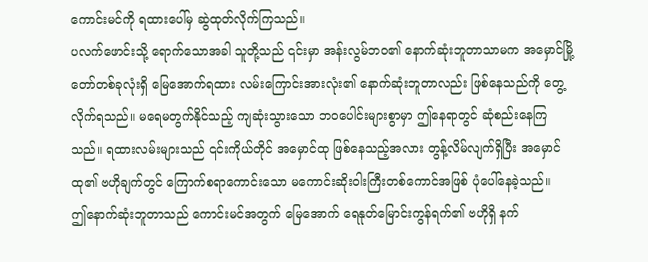ကောင်းမင်ကို ရထားပေါ်မှ ဆွဲထုတ်လိုက်ကြသည်။
ပလက်ဖောင်းသို့ ရောက်သောအခါ သူတို့သည် ၎င်းမှာ အန်းလွမ်ဘဝ၏ နောက်ဆုံးဘူတာသာမက အမှောင်မြို့တော်တစ်ခုလုံးရှိ မြေအောက်ရထား လမ်းကြောင်းအားလုံး၏ နောက်ဆုံးဘူတာလည်း ဖြစ်နေသည်ကို တွေ့လိုက်ရသည်။ မရေမတွက်နိုင်သည့် ကျဆုံးသွားသော ဘဝပေါင်းများစွာမှာ ဤနေရာတွင် ဆုံစည်းနေကြသည်။ ရထားလမ်းများသည် ၎င်းကိုယ်တိုင် အမှောင်ထု ဖြစ်နေသည့်အလား တွန့်လိမ်လျက်ရှိပြီး အမှောင်ထု၏ ဗဟိုချက်တွင် ကြောက်စရာကောင်းသော မကောင်းဆိုးဝါးကြီးတစ်ကောင်အဖြစ် ပုံပေါ်နေခဲ့သည်။
ဤနောက်ဆုံးဘူတာသည် ကောင်းမင်အတွက် မြေအောက် ရေနုတ်မြောင်းကွန်ရက်၏ ဗဟိုရှိ နက်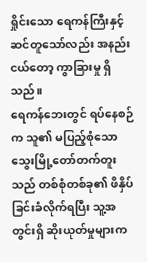ရှိုင်းသော ရေကန်ကြီးနှင့် ဆင်တူသော်လည်း အနည်းငယ်တော့ ကွာခြားမှု ရှိသည်။
ရေကန်ဘေးတွင် ရပ်နေစဉ်က သူ၏ မပြည့်စုံသော သွေးမြို့တော်တက်တူးသည် တစ်စုံတစ်ခု၏ ဖိနှိပ်ခြင်းခံလိုက်ရပြီး သူ့အတွင်းရှိ ဆိုးယုတ်မှုများက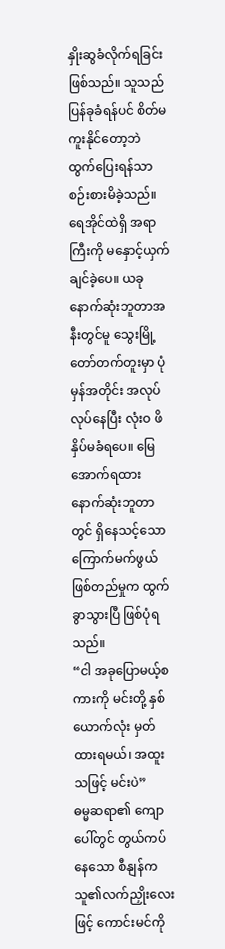နှိုးဆွခံလိုက်ရခြင်းဖြစ်သည်။ သူသည် ပြန်ခုခံရန်ပင် စိတ်မကူးနိုင်တော့ဘဲ ထွက်ပြေးရန်သာ စဉ်းစားမိခဲ့သည်။ ရေအိုင်ထဲရှိ အရာကြီးကို မနှောင့်ယှက်ချင်ခဲ့ပေ။ ယခု နောက်ဆုံးဘူတာအနီးတွင်မူ သွေးမြို့တော်တက်တူးမှာ ပုံမှန်အတိုင်း အလုပ်လုပ်နေပြီး လုံးဝ ဖိနှိပ်မခံရပေ။ မြေအောက်ရထား နောက်ဆုံးဘူတာတွင် ရှိနေသင့်သော ကြောက်မက်ဖွယ်ဖြစ်တည်မှုက ထွက်ခွာသွားပြီ ဖြစ်ပုံရသည်။
“ငါ အခုပြောမယ့်စကားကို မင်းတို့ နှစ်ယောက်လုံး မှတ်ထားရမယ်၊ အထူးသဖြင့် မင်းပဲ”
ဓမ္မဆရာ၏ ကျောပေါ်တွင် တွယ်ကပ်နေသော စီနျန်က သူ၏လက်ညှိုးလေးဖြင့် ကောင်းမင်ကို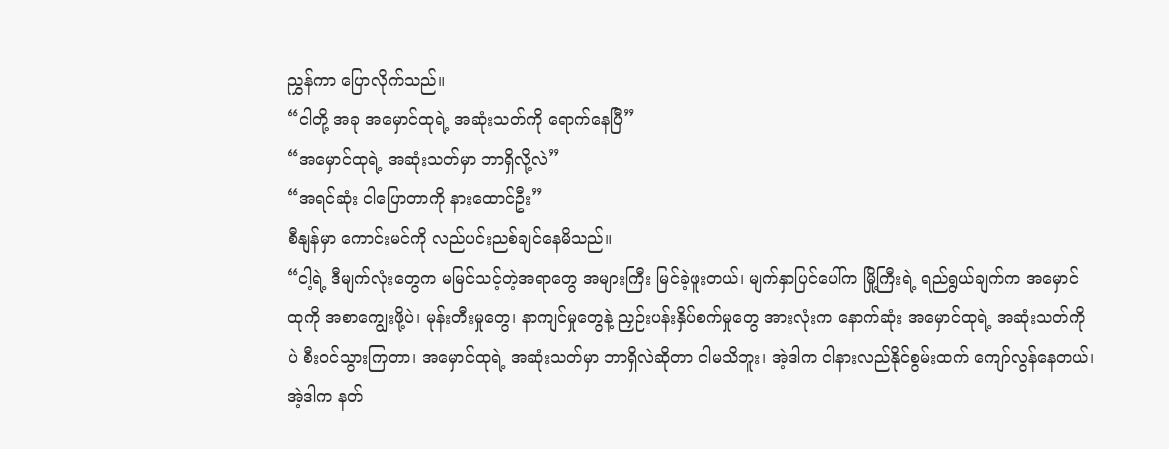ညွှန်ကာ ပြောလိုက်သည်။
“ငါတို့ အခု အမှောင်ထုရဲ့ အဆုံးသတ်ကို ရောက်နေပြီ”
“အမှောင်ထုရဲ့ အဆုံးသတ်မှာ ဘာရှိလို့လဲ”
“အရင်ဆုံး ငါပြောတာကို နားထောင်ဦး”
စီနျန်မှာ ကောင်းမင်ကို လည်ပင်းညစ်ချင်နေမိသည်။
“ငါ့ရဲ့ ဒီမျက်လုံးတွေက မမြင်သင့်တဲ့အရာတွေ အများကြီး မြင်ခဲ့ဖူးတယ်၊ မျက်နှာပြင်ပေါ်က မြို့ကြီးရဲ့ ရည်ရွယ်ချက်က အမှောင်ထုကို အစာကျွေးဖို့ပဲ၊ မုန်းတီးမှုတွေ၊ နာကျင်မှုတွေနဲ့ ညှဉ်းပန်းနှိပ်စက်မှုတွေ အားလုံးက နောက်ဆုံး အမှောင်ထုရဲ့ အဆုံးသတ်ကိုပဲ စီးဝင်သွားကြတာ၊ အမှောင်ထုရဲ့ အဆုံးသတ်မှာ ဘာရှိလဲဆိုတာ ငါမသိဘူး၊ အဲ့ဒါက ငါနားလည်နိုင်စွမ်းထက် ကျော်လွန်နေတယ်၊ အဲ့ဒါက နတ်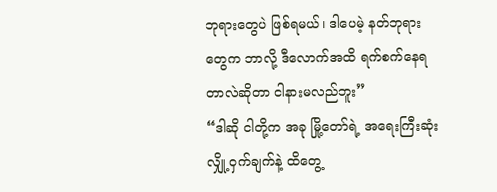ဘုရားတွေပဲ ဖြစ်ရမယ်၊ ဒါပေမဲ့ နတ်ဘုရားတွေက ဘာလို့ ဒီလောက်အထိ ရက်စက်နေရတာလဲဆိုတာ ငါနားမလည်ဘူး”
“ဒါဆို ငါတို့က အခု မြို့တော်ရဲ့ အရေးကြီးဆုံး လျှို့ဝှက်ချက်နဲ့ ထိတွေ့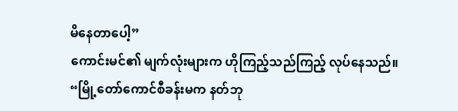မိနေတာပေါ့”
ကောင်းမင်၏ မျက်လုံးများက ဟိုကြည့်သည်ကြည့် လုပ်နေသည်။
“မြို့တော်ကောင်စီခန်းမက နတ်ဘု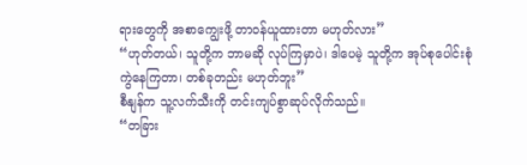ရားတွေကို အစာကျွေးဖို့ တာဝန်ယူထားတာ မဟုတ်လား”
“ဟုတ်တယ်၊ သူတို့က ဘာမဆို လုပ်ကြမှာပဲ၊ ဒါပေမဲ့ သူတို့က အုပ်စုပေါင်းစုံ ကွဲနေကြတာ၊ တစ်ခုတည်း မဟုတ်ဘူး”
စီနျန်က သူ့လက်သီးကို တင်းကျပ်စွာဆုပ်လိုက်သည်။
“တခြား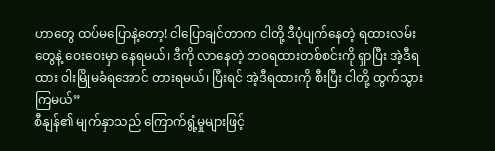ဟာတွေ ထပ်မပြောနဲ့တော့! ငါပြောချင်တာက ငါတို့ ဒီပုံပျက်နေတဲ့ ရထားလမ်းတွေနဲ့ ဝေးဝေးမှာ နေရမယ်၊ ဒီကို လာနေတဲ့ ဘဝရထားတစ်စင်းကို ရှာပြီး အဲ့ဒီရထား ဝါးမြိုမခံရအောင် တားရမယ်၊ ပြီးရင် အဲ့ဒီရထားကို စီးပြီး ငါတို့ ထွက်သွားကြမယ်”
စီနျန်၏ မျက်နှာသည် ကြောက်ရွံ့မှုများဖြင့်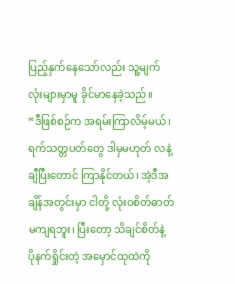ပြည့်နှက်နေသော်လည်း သူ့မျက်လုံးများမှာမူ ခိုင်မာနေခဲ့သည်။
“ဒီဖြစ်စဉ်က အရမ်းကြာလိမ့်မယ်၊ ရက်သတ္တပတ်တွေ ဒါမှမဟုတ် လနဲ့ချီပြီးတောင် ကြာနိုင်တယ်၊ အဲ့ဒီအချိန်အတွင်းမှာ ငါတို့ လုံးဝစိတ်ဓာတ် မကျရဘူး၊ ပြီးတော့ သိချင်စိတ်နဲ့ ပိုနက်ရှိုင်းတဲ့ အမှောင်ထုထဲကို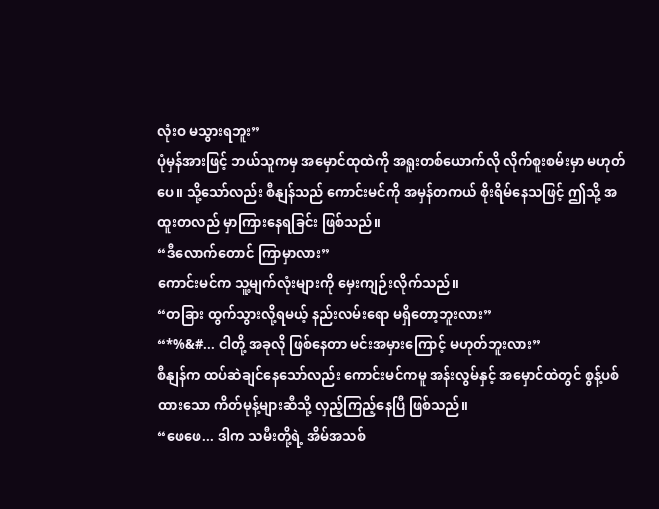လုံးဝ မသွားရဘူး”
ပုံမှန်အားဖြင့် ဘယ်သူကမှ အမှောင်ထုထဲကို အရူးတစ်ယောက်လို လိုက်စူးစမ်းမှာ မဟုတ်ပေ။ သို့သော်လည်း စီနျန်သည် ကောင်းမင်ကို အမှန်တကယ် စိုးရိမ်နေသဖြင့် ဤသို့ အထူးတလည် မှာကြားနေရခြင်း ဖြစ်သည်။
“ဒီလောက်တောင် ကြာမှာလား”
ကောင်းမင်က သူ့မျက်လုံးများကို မှေးကျဉ်းလိုက်သည်။
“တခြား ထွက်သွားလို့ရမယ့် နည်းလမ်းရော မရှိတော့ဘူးလား”
“*%&#... ငါတို့ အခုလို ဖြစ်နေတာ မင်းအမှားကြောင့် မဟုတ်ဘူးလား”
စီနျန်က ထပ်ဆဲချင်နေသော်လည်း ကောင်းမင်ကမူ အန်းလွမ်နှင့် အမှောင်ထဲတွင် စွန့်ပစ်ထားသော ကိတ်မုန့်များဆီသို့ လှည့်ကြည့်နေပြီ ဖြစ်သည်။
“ဖေဖေ... ဒါက သမီးတို့ရဲ့ အိမ်အသစ်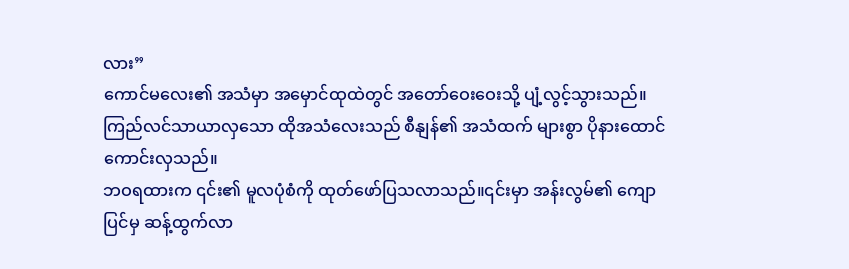လား”
ကောင်မလေး၏ အသံမှာ အမှောင်ထုထဲတွင် အတော်ဝေးဝေးသို့ ပျံ့လွင့်သွားသည်။ ကြည်လင်သာယာလှသော ထိုအသံလေးသည် စီနျန်၏ အသံထက် များစွာ ပိုနားထောင်ကောင်းလှသည်။
ဘဝရထားက ၎င်း၏ မူလပုံစံကို ထုတ်ဖော်ပြသလာသည်။၎င်းမှာ အန်းလွမ်၏ ကျောပြင်မှ ဆန့်ထွက်လာ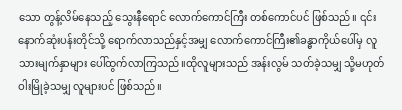သော တွန့်လိမ်နေသည့် သွေးနီရောင် လောက်ကောင်ကြီး တစ်ကောင်ပင် ဖြစ်သည်။ ၎င်း နောက်ဆုံးပန်းတိုင်သို့ ရောက်လာသည်နှင့်အမျှ လောက်ကောင်ကြီး၏ခန္ဓာကိုယ်ပေါ်မှ လူသားမျက်နှာများ ပေါ်ထွက်လာကြသည်။ထိုလူများသည် အန်းလွမ် သတ်ခဲ့သမျှ သို့မဟုတ် ဝါးမြိုခဲ့သမျှ လူများပင် ဖြစ်သည်။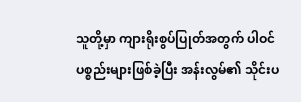သူတို့မှာ ကျားရိုးစွပ်ပြုတ်အတွက် ပါဝင်ပစ္စည်းများဖြစ်ခဲ့ပြီး အန်းလွမ်၏ သိုင်းပ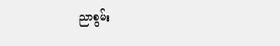ညာစွမ်း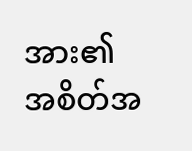အား၏ အစိတ်အ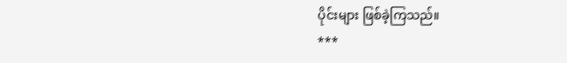ပိုင်းများ ဖြစ်ခဲ့ကြသည်။
***